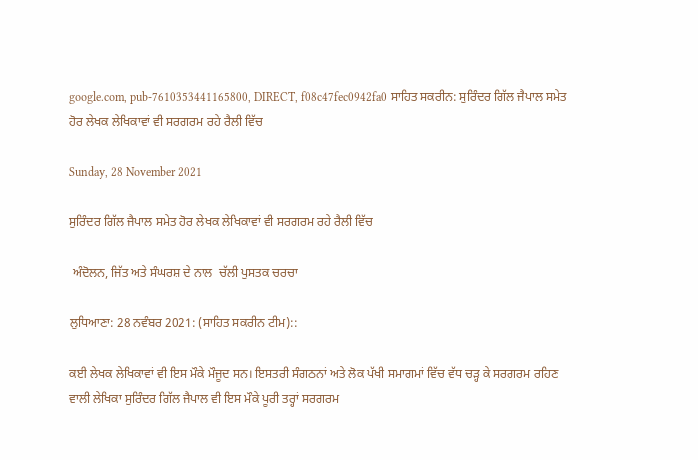google.com, pub-7610353441165800, DIRECT, f08c47fec0942fa0 ਸਾਹਿਤ ਸਕਰੀਨ: ਸੁਰਿੰਦਰ ਗਿੱਲ ਜੈਪਾਲ ਸਮੇਤ ਹੋਰ ਲੇਖਕ ਲੇਖਿਕਾਵਾਂ ਵੀ ਸਰਗਰਮ ਰਹੇ ਰੈਲੀ ਵਿੱਚ

Sunday, 28 November 2021

ਸੁਰਿੰਦਰ ਗਿੱਲ ਜੈਪਾਲ ਸਮੇਤ ਹੋਰ ਲੇਖਕ ਲੇਖਿਕਾਵਾਂ ਵੀ ਸਰਗਰਮ ਰਹੇ ਰੈਲੀ ਵਿੱਚ

 ਅੰਦੋਲਨ, ਜਿੱਤ ਅਤੇ ਸੰਘਰਸ਼ ਦੇ ਨਾਲ  ਚੱਲੀ ਪੁਸਤਕ ਚਰਚਾ

ਲੁਧਿਆਣਾ: 28 ਨਵੰਬਰ 2021: (ਸਾਹਿਤ ਸਕਰੀਨ ਟੀਮ)::

ਕਈ ਲੇਖਕ ਲੇਖਿਕਾਵਾਂ ਵੀ ਇਸ ਮੌਕੇ ਮੌਜੂਦ ਸਨ। ਇਸਤਰੀ ਸੰਗਠਨਾਂ ਅਤੇ ਲੋਕ ਪੱਖੀ ਸਮਾਗਮਾਂ ਵਿੱਚ ਵੱਧ ਚੜ੍ਹ ਕੇ ਸਰਗਰਮ ਰਹਿਣ ਵਾਲੀ ਲੇਖਿਕਾ ਸੁਰਿੰਦਰ ਗਿੱਲ ਜੈਪਾਲ ਵੀ ਇਸ ਮੌਕੇ ਪੂਰੀ ਤਰ੍ਹਾਂ ਸਰਗਰਮ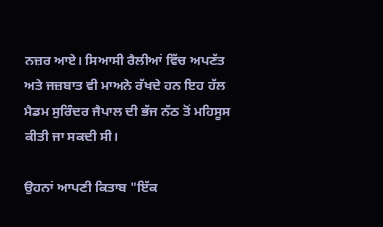ਨਜ਼ਰ ਆਏ। ਸਿਆਸੀ ਰੈਲੀਆਂ ਵਿੱਚ ਅਪਣੱਤ ਅਤੇ ਜਜ਼ਬਾਤ ਵੀ ਮਾਅਨੇ ਰੱਖਦੇ ਹਨ ਇਹ ਹੱਲ ਮੈਡਮ ਸੁਰਿੰਦਰ ਜੈਪਾਲ ਦੀ ਭੱਜ ਨੱਠ ਤੋਂ ਮਹਿਸੂਸ ਕੀਤੀ ਜਾ ਸਕਦੀ ਸੀ।

ਉਹਨਾਂ ਆਪਣੀ ਕਿਤਾਬ "ਇੱਕ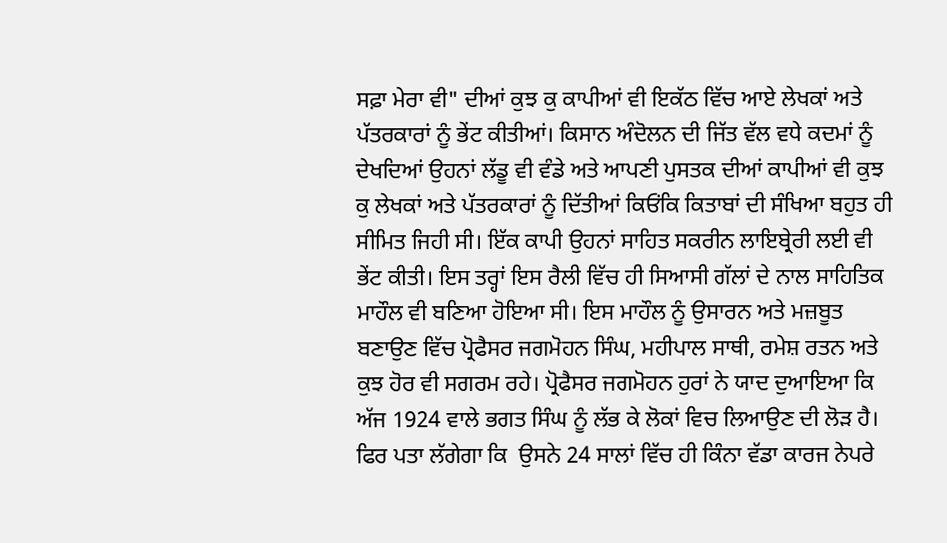ਸਫ਼ਾ ਮੇਰਾ ਵੀ" ਦੀਆਂ ਕੁਝ ਕੁ ਕਾਪੀਆਂ ਵੀ ਇਕੱਠ ਵਿੱਚ ਆਏ ਲੇਖਕਾਂ ਅਤੇ ਪੱਤਰਕਾਰਾਂ ਨੂੰ ਭੇਂਟ ਕੀਤੀਆਂ। ਕਿਸਾਨ ਅੰਦੋਲਨ ਦੀ ਜਿੱਤ ਵੱਲ ਵਧੇ ਕਦਮਾਂ ਨੂੰ ਦੇਖਦਿਆਂ ਉਹਨਾਂ ਲੱਡੂ ਵੀ ਵੰਡੇ ਅਤੇ ਆਪਣੀ ਪੁਸਤਕ ਦੀਆਂ ਕਾਪੀਆਂ ਵੀ ਕੁਝ ਕੁ ਲੇਖਕਾਂ ਅਤੇ ਪੱਤਰਕਾਰਾਂ ਨੂੰ ਦਿੱਤੀਆਂ ਕਿਓਂਕਿ ਕਿਤਾਬਾਂ ਦੀ ਸੰਖਿਆ ਬਹੁਤ ਹੀ ਸੀਮਿਤ ਜਿਹੀ ਸੀ। ਇੱਕ ਕਾਪੀ ਉਹਨਾਂ ਸਾਹਿਤ ਸਕਰੀਨ ਲਾਇਬ੍ਰੇਰੀ ਲਈ ਵੀ ਭੇਂਟ ਕੀਤੀ। ਇਸ ਤਰ੍ਹਾਂ ਇਸ ਰੈਲੀ ਵਿੱਚ ਹੀ ਸਿਆਸੀ ਗੱਲਾਂ ਦੇ ਨਾਲ ਸਾਹਿਤਿਕ ਮਾਹੌਲ ਵੀ ਬਣਿਆ ਹੋਇਆ ਸੀ। ਇਸ ਮਾਹੌਲ ਨੂੰ ਉਸਾਰਨ ਅਤੇ ਮਜ਼ਬੂਤ ਬਣਾਉਣ ਵਿੱਚ ਪ੍ਰੋਫੈਸਰ ਜਗਮੋਹਨ ਸਿੰਘ, ਮਹੀਪਾਲ ਸਾਥੀ, ਰਮੇਸ਼ ਰਤਨ ਅਤੇ ਕੁਝ ਹੋਰ ਵੀ ਸਗਰਮ ਰਹੇ। ਪ੍ਰੋਫੈਸਰ ਜਗਮੋਹਨ ਹੁਰਾਂ ਨੇ ਯਾਦ ਦੁਆਇਆ ਕਿ ਅੱਜ 1924 ਵਾਲੇ ਭਗਤ ਸਿੰਘ ਨੂੰ ਲੱਭ ਕੇ ਲੋਕਾਂ ਵਿਚ ਲਿਆਉਣ ਦੀ ਲੋੜ ਹੈ। ਫਿਰ ਪਤਾ ਲੱਗੇਗਾ ਕਿ  ਉਸਨੇ 24 ਸਾਲਾਂ ਵਿੱਚ ਹੀ ਕਿੰਨਾ ਵੱਡਾ ਕਾਰਜ ਨੇਪਰੇ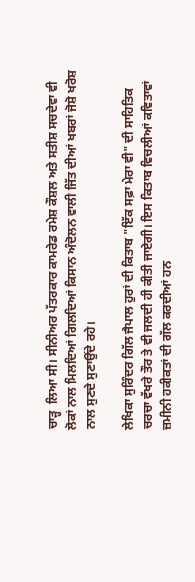ਚਾੜ੍ਹ  ਲਿਆ ਸੀ। ਸੀਨੀਅਰ ਪੱਤਰਕਾਰ ਕਾਮਰੇਡ ਰਮੇਸ਼ ਕੌਸ਼ਲ ਅਤੇ ਸਤੀਸ਼ ਸਚਦੇਵਾ ਵੀ ਲੋਕਾਂ ਨਾਲ ਮਿਲਦਿਆਂ ਗਿਲਦਿਆਂ ਕਿਸਾਨ ਅੰਦੋਲਨ ਵਾਲੀ ਜਿੱਤ ਦੀਆਂ ਖਬਰਾਂ ਜੋਸ਼ੋ ਖਰੋਸ਼ ਨਾਲ ਸੁਣਦੇ ਸੁਣਾਉਂਦੇ ਰਹੇ।

ਲੇਖਿਕਾ ਸੁਰਿੰਦਰ ਗਿੱਲ ਜੈਪਾਲ ਹੁਰਾਂ ਦੀ ਕਿਤਾਬ "ਇੱਕ ਸਫ਼ਾ ਮੇਰਾ ਵੀ" ਦੀ ਸਾਹਿਤਿਕ ਚਰਚਾ ਵੱਖਰੇ ਤੌਰ ਤੇ ਵੀ ਜਲਦੀ ਹੀ ਕੀਤੀ ਜਾਏਗੀ। ਇਸ ਕਿਤਾਬ ਵਿਚਲੀਆਂ ਕਵਿਤਾਵਾਂ ਜ਼ਮੀਨੀ ਹਕੀਕਤਾਂ ਦੀ ਗੱਲ ਕਰਦੀਆਂ ਹਨ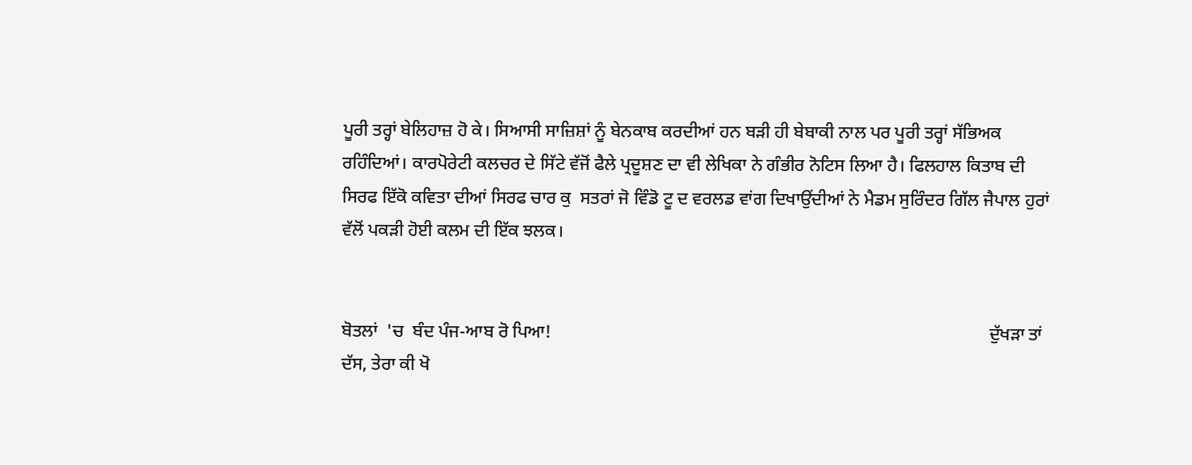ਪੂਰੀ ਤਰ੍ਹਾਂ ਬੇਲਿਹਾਜ਼ ਹੋ ਕੇ। ਸਿਆਸੀ ਸਾਜ਼ਿਸ਼ਾਂ ਨੂੰ ਬੇਨਕਾਬ ਕਰਦੀਆਂ ਹਨ ਬੜੀ ਹੀ ਬੇਬਾਕੀ ਨਾਲ ਪਰ ਪੂਰੀ ਤਰ੍ਹਾਂ ਸੱਭਿਅਕ ਰਹਿੰਦਿਆਂ। ਕਾਰਪੋਰੇਟੀ ਕਲਚਰ ਦੇ ਸਿੱਟੇ ਵੱਜੋਂ ਫੈਲੇ ਪ੍ਰਦੂਸ਼ਣ ਦਾ ਵੀ ਲੇਖਿਕਾ ਨੇ ਗੰਭੀਰ ਨੋਟਿਸ ਲਿਆ ਹੈ। ਫਿਲਹਾਲ ਕਿਤਾਬ ਦੀ ਸਿਰਫ ਇੱਕੋ ਕਵਿਤਾ ਦੀਆਂ ਸਿਰਫ ਚਾਰ ਕੁ  ਸਤਰਾਂ ਜੋ ਵਿੰਡੋ ਟੂ ਦ ਵਰਲਡ ਵਾਂਗ ਦਿਖਾਉਂਦੀਆਂ ਨੇ ਮੈਡਮ ਸੁਰਿੰਦਰ ਗਿੱਲ ਜੈਪਾਲ ਹੁਰਾਂ ਵੱਲੋਂ ਪਕੜੀ ਹੋਈ ਕਲਮ ਦੀ ਇੱਕ ਝਲਕ।


ਬੋਤਲਾਂ  'ਚ  ਬੰਦ ਪੰਜ-ਆਬ ਰੋ ਪਿਆ!                                                                                                   ਦੁੱਖੜਾ ਤਾਂ ਦੱਸ, ਤੇਰਾ ਕੀ ਖੋ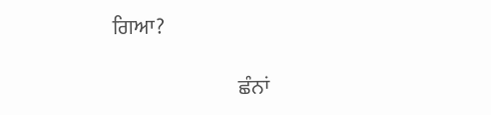ਗਿਆ?

                              ਛੰਨਾਂ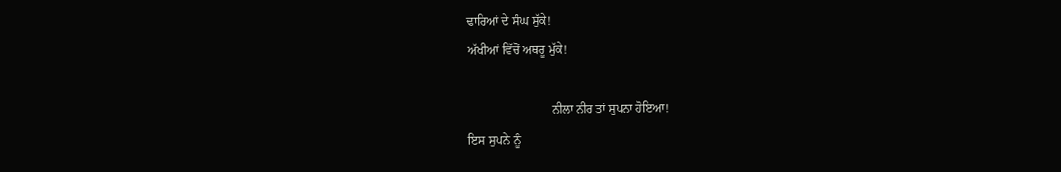ਢਾਰਿਆਂ ਦੇ ਸੰਘ ਸੁੱਕੇ!                                                                                                                      ਅੱਖੀਆਂ ਵਿੱਚੋਂ ਅਥਰੂ ਮੁੱਕੇ!

                           ਨੀਲਾ ਨੀਰ ਤਾਂ ਸੁਪਨਾ ਹੋਇਆ!                                                                                                                 ਇਸ ਸੁਪਨੇ ਨੂੰ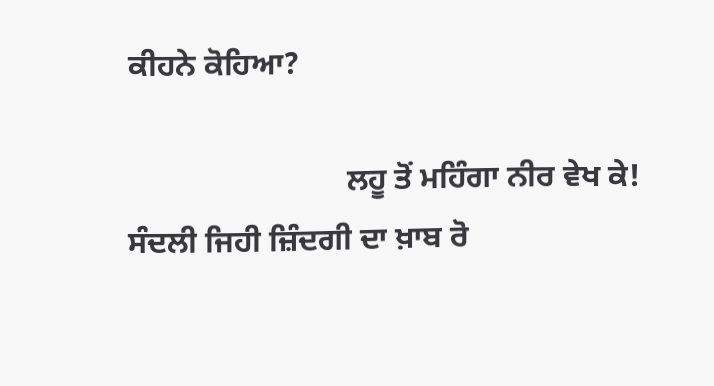ਕੀਹਨੇ ਕੋਹਿਆ?

                            ਲਹੂ ਤੋਂ ਮਹਿੰਗਾ ਨੀਰ ਵੇਖ ਕੇ!                                                                                                                  ਸੰਦਲੀ ਜਿਹੀ ਜ਼ਿੰਦਗੀ ਦਾ ਖ਼ਾਬ ਰੋ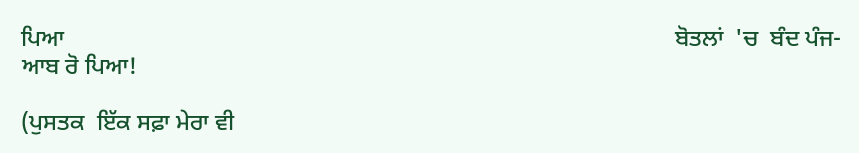ਪਿਆ                                                                                                      ਬੋਤਲਾਂ  'ਚ  ਬੰਦ ਪੰਜ-ਆਬ ਰੋ ਪਿਆ!

(ਪੁਸਤਕ  ਇੱਕ ਸਫ਼ਾ ਮੇਰਾ ਵੀ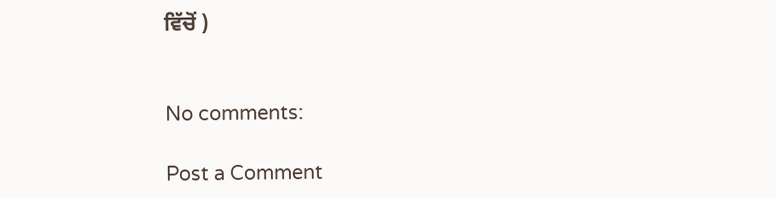ਵਿੱਚੋਂ )


No comments:

Post a Comment